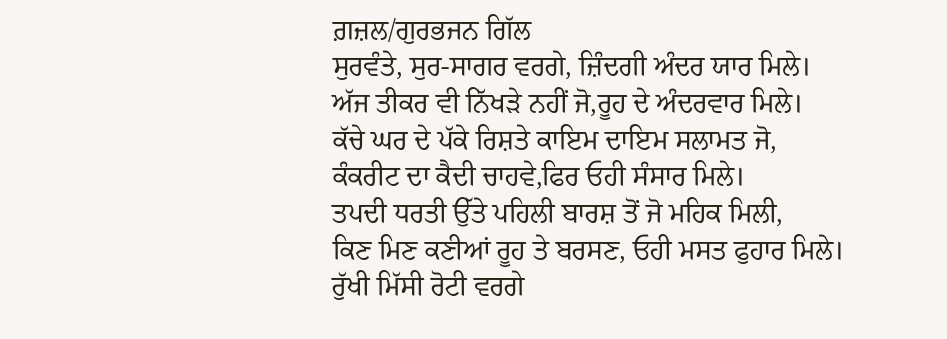ਗ਼ਜ਼ਲ/ਗੁਰਭਜਨ ਗਿੱਲ
ਸੁਰਵੰਤੇ, ਸੁਰ-ਸਾਗਰ ਵਰਗੇ, ਜ਼ਿੰਦਗੀ ਅੰਦਰ ਯਾਰ ਮਿਲੇ।
ਅੱਜ ਤੀਕਰ ਵੀ ਨਿੱਖੜੇ ਨਹੀਂ ਜੋ,ਰੂਹ ਦੇ ਅੰਦਰਵਾਰ ਮਿਲੇ।
ਕੱਚੇ ਘਰ ਦੇ ਪੱਕੇ ਰਿਸ਼ਤੇ ਕਾਇਮ ਦਾਇਮ ਸਲਾਮਤ ਜੋ,
ਕੰਕਰੀਟ ਦਾ ਕੈਦੀ ਚਾਹਵੇ,ਫਿਰ ਓਹੀ ਸੰਸਾਰ ਮਿਲੇ।
ਤਪਦੀ ਧਰਤੀ ਉੱਤੇ ਪਹਿਲੀ ਬਾਰਸ਼ ਤੋਂ ਜੋ ਮਹਿਕ ਮਿਲੀ,
ਕਿਣ ਮਿਣ ਕਣੀਆਂ ਰੂਹ ਤੇ ਬਰਸਣ, ਓਹੀ ਮਸਤ ਫੁਹਾਰ ਮਿਲੇ।
ਰੁੱਖੀ ਮਿੱਸੀ ਰੋਟੀ ਵਰਗੇ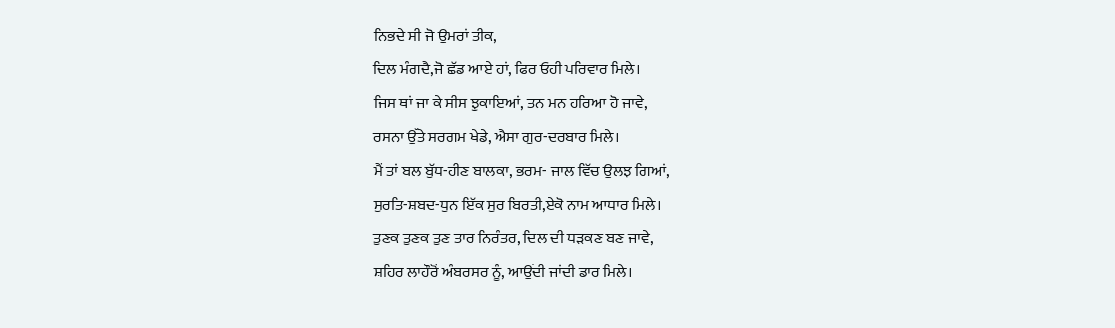ਨਿਭਦੇ ਸੀ ਜੋ ਉਮਰਾਂ ਤੀਕ,
ਦਿਲ ਮੰਗਦੈ,ਜੋ ਛੱਡ ਆਏ ਹਾਂ, ਫਿਰ ਓਹੀ ਪਰਿਵਾਰ ਮਿਲੇ।
ਜਿਸ ਥਾਂ ਜਾ ਕੇ ਸੀਸ ਝੁਕਾਇਆਂ, ਤਨ ਮਨ ਹਰਿਆ ਹੋ ਜਾਵੇ,
ਰਸਨਾ ਉੱਤੇ ਸਰਗਮ ਖੇਡੇ, ਐਸਾ ਗੁਰ-ਦਰਬਾਰ ਮਿਲੇ।
ਮੈਂ ਤਾਂ ਬਲ ਬੁੱਧ-ਹੀਣ ਬਾਲਕਾ, ਭਰਮ- ਜਾਲ ਵਿੱਚ ਉਲਝ ਗਿਆਂ,
ਸੁਰਤਿ-ਸ਼ਬਦ-ਧੁਨ ਇੱਕ ਸੁਰ ਬਿਰਤੀ,ਏਕੋ ਨਾਮ ਆਧਾਰ ਮਿਲੇ।
ਤੁਣਕ ਤੁਣਕ ਤੁਣ ਤਾਰ ਨਿਰੰਤਰ, ਦਿਲ ਦੀ ਧੜਕਣ ਬਣ ਜਾਵੇ,
ਸ਼ਹਿਰ ਲਾਹੌਰੋਂ ਅੰਬਰਸਰ ਨੂੰ, ਆਉਂਦੀ ਜਾਂਦੀ ਡਾਰ ਮਿਲੇ।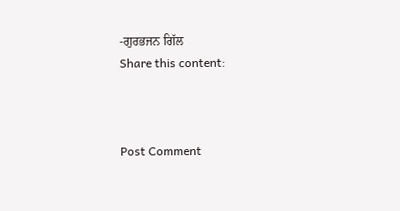-ਗੁਰਭਜਨ ਗਿੱਲ
Share this content:



Post Comment